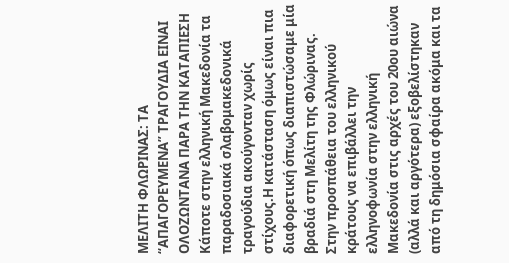ΜΕΛΙΤΗ ΦΛΩΡΙΝΑΣ: ΤΑ “ΑΠΑΓΟΡΕΥΜΕΝΑ” ΤΡΑΓΟΥΔΙΑ ΕΙΝΑΙ ΟΛΟΖΩΝΤΑΝΑ ΠΑΡΑ ΤΗΝ ΚΑΤΑΠΙΕΣΗ
Κάποτε στην ελληνική Μακεδονία τα παραδοσιακά σλαβομακεδονικά τραγούδια ακούγονταν χωρίς στίχους.Η κατάσταση όμως είναι πια διαφορετική όπως διαπιστώσαμε μία βραδιά στη Μελίτη της Φλώρινας.
Στην προσπάθεια του ελληνικού κράτους να επιβάλλει την ελληνοφωνία στην ελληνική Μακεδονία στις αρχές του 20ου αιώνα (αλλά και αργότερα) εξοβελίστηκαν από τη δημόσια σφαίρα ακόμα και τα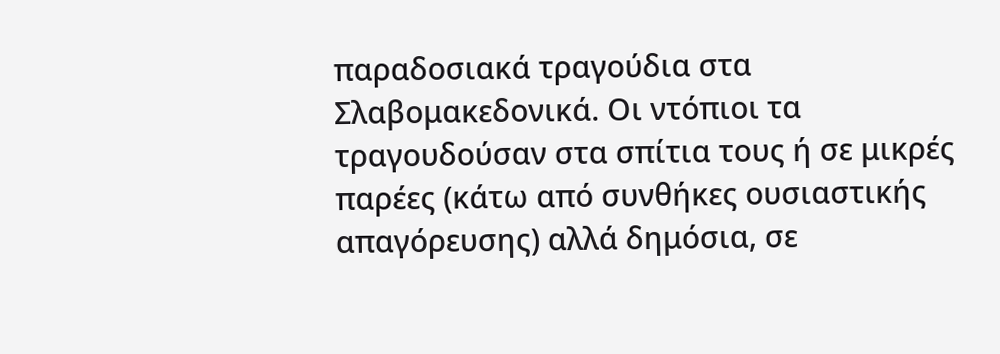παραδοσιακά τραγούδια στα Σλαβομακεδονικά. Οι ντόπιοι τα τραγουδούσαν στα σπίτια τους ή σε μικρές παρέες (κάτω από συνθήκες ουσιαστικής απαγόρευσης) αλλά δημόσια, σε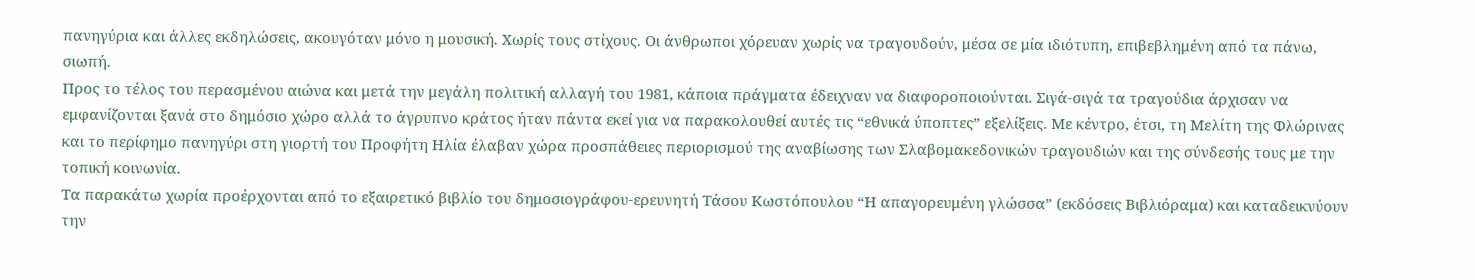πανηγύρια και άλλες εκδηλώσεις, ακουγόταν μόνο η μουσική. Χωρίς τους στίχους. Οι άνθρωποι χόρευαν χωρίς να τραγουδούν, μέσα σε μία ιδιότυπη, επιβεβλημένη από τα πάνω, σιωπή.
Προς το τέλος του περασμένου αιώνα και μετά την μεγάλη πολιτική αλλαγή του 1981, κάποια πράγματα έδειχναν να διαφοροποιούνται. Σιγά-σιγά τα τραγούδια άρχισαν να εμφανίζονται ξανά στο δημόσιο χώρο αλλά το άγρυπνο κράτος ήταν πάντα εκεί για να παρακολουθεί αυτές τις “εθνικά ύποπτες” εξελίξεις. Με κέντρο, έτσι, τη Μελίτη της Φλώρινας και το περίφημο πανηγύρι στη γιορτή του Προφήτη Ηλία έλαβαν χώρα προσπάθειες περιορισμού της αναβίωσης των Σλαβομακεδονικών τραγουδιών και της σύνδεσής τους με την τοπική κοινωνία.
Τα παρακάτω χωρία προέρχονται από το εξαιρετικό βιβλίο του δημοσιογράφου-ερευνητή Τάσου Κωστόπουλου “Η απαγορευμένη γλώσσα” (εκδόσεις Βιβλιόραμα) και καταδεικνύουν την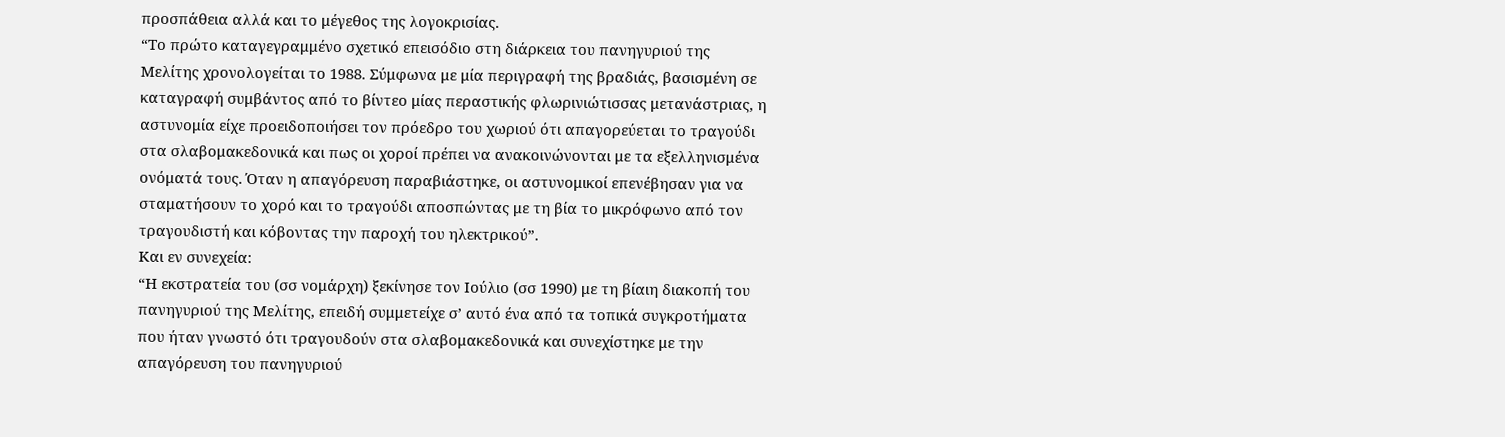προσπάθεια αλλά και το μέγεθος της λογοκρισίας.
“Το πρώτο καταγεγραμμένο σχετικό επεισόδιο στη διάρκεια του πανηγυριού της Μελίτης χρονολογείται το 1988. Σύμφωνα με μία περιγραφή της βραδιάς, βασισμένη σε καταγραφή συμβάντος από το βίντεο μίας περαστικής φλωρινιώτισσας μετανάστριας, η αστυνομία είχε προειδοποιήσει τον πρόεδρο του χωριού ότι απαγορεύεται το τραγούδι στα σλαβομακεδονικά και πως οι χοροί πρέπει να ανακοινώνονται με τα εξελληνισμένα ονόματά τους. Όταν η απαγόρευση παραβιάστηκε, οι αστυνομικοί επενέβησαν για να σταματήσουν το χορό και το τραγούδι αποσπώντας με τη βία το μικρόφωνο από τον τραγουδιστή και κόβοντας την παροχή του ηλεκτρικού”.
Και εν συνεχεία:
“Η εκστρατεία του (σσ νομάρχη) ξεκίνησε τον Ιούλιο (σσ 1990) με τη βίαιη διακοπή του πανηγυριού της Μελίτης, επειδή συμμετείχε σ’ αυτό ένα από τα τοπικά συγκροτήματα που ήταν γνωστό ότι τραγουδούν στα σλαβομακεδονικά και συνεχίστηκε με την απαγόρευση του πανηγυριού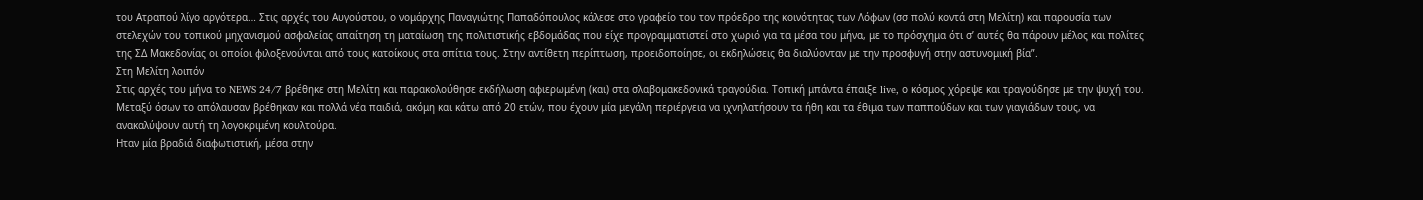του Ατραπού λίγο αργότερα… Στις αρχές του Αυγούστου, ο νομάρχης Παναγιώτης Παπαδόπουλος κάλεσε στο γραφείο του τον πρόεδρο της κοινότητας των Λόφων (σσ πολύ κοντά στη Μελίτη) και παρουσία των στελεχών του τοπικού μηχανισμού ασφαλείας απαίτηση τη ματαίωση της πολιτιστικής εβδομάδας που είχε προγραμματιστεί στο χωριό για τα μέσα του μήνα, με το πρόσχημα ότι σ’ αυτές θα πάρουν μέλος και πολίτες της ΣΔ Μακεδονίας οι οποίοι φιλοξενούνται από τους κατοίκους στα σπίτια τους. Στην αντίθετη περίπτωση, προειδοποίησε, οι εκδηλώσεις θα διαλύονταν με την προσφυγή στην αστυνομική βία”.
Στη Μελίτη λοιπόν
Στις αρχές του μήνα το NEWS 24/7 βρέθηκε στη Μελίτη και παρακολούθησε εκδήλωση αφιερωμένη (και) στα σλαβομακεδονικά τραγούδια. Τοπική μπάντα έπαιξε live, ο κόσμος χόρεψε και τραγούδησε με την ψυχή του. Μεταξύ όσων το απόλαυσαν βρέθηκαν και πολλά νέα παιδιά, ακόμη και κάτω από 20 ετών, που έχουν μία μεγάλη περιέργεια να ιχνηλατήσουν τα ήθη και τα έθιμα των παππούδων και των γιαγιάδων τους, να ανακαλύψουν αυτή τη λογοκριμένη κουλτούρα.
Ηταν μία βραδιά διαφωτιστική, μέσα στην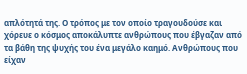απλότητά της. Ο τρόπος με τον οποίο τραγουδούσε και χόρευε ο κόσμος αποκάλυπτε ανθρώπους που έβγαζαν από τα βάθη της ψυχής του ένα μεγάλο καημό. Ανθρώπους που είχαν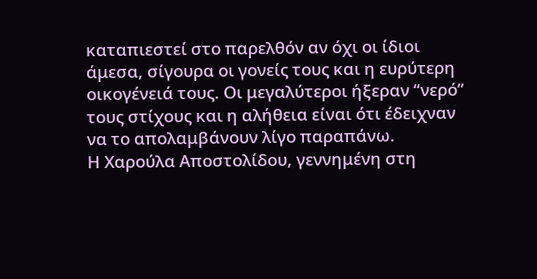καταπιεστεί στο παρελθόν αν όχι οι ίδιοι άμεσα, σίγουρα οι γονείς τους και η ευρύτερη οικογένειά τους. Οι μεγαλύτεροι ήξεραν “νερό” τους στίχους και η αλήθεια είναι ότι έδειχναν να το απολαμβάνουν λίγο παραπάνω.
Η Χαρούλα Αποστολίδου, γεννημένη στη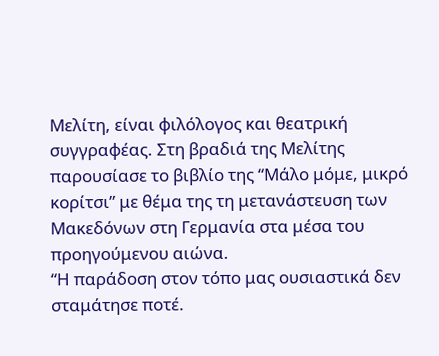Μελίτη, είναι φιλόλογος και θεατρική συγγραφέας. Στη βραδιά της Μελίτης παρουσίασε το βιβλίο της “Μάλο μόμε, μικρό κορίτσι” με θέμα της τη μετανάστευση των Μακεδόνων στη Γερμανία στα μέσα του προηγούμενου αιώνα.
“Η παράδοση στον τόπο μας ουσιαστικά δεν σταμάτησε ποτέ.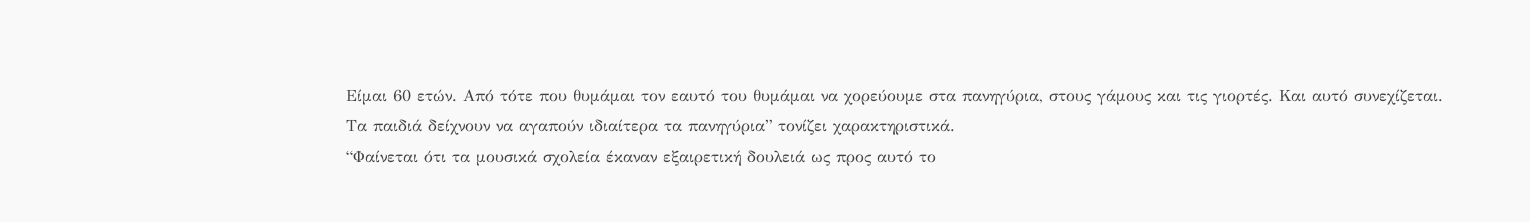Είμαι 60 ετών. Από τότε που θυμάμαι τον εαυτό του θυμάμαι να χορεύουμε στα πανηγύρια, στους γάμους και τις γιορτές. Και αυτό συνεχίζεται. Τα παιδιά δείχνουν να αγαπούν ιδιαίτερα τα πανηγύρια” τονίζει χαρακτηριστικά.
“Φαίνεται ότι τα μουσικά σχολεία έκαναν εξαιρετική δουλειά ως προς αυτό το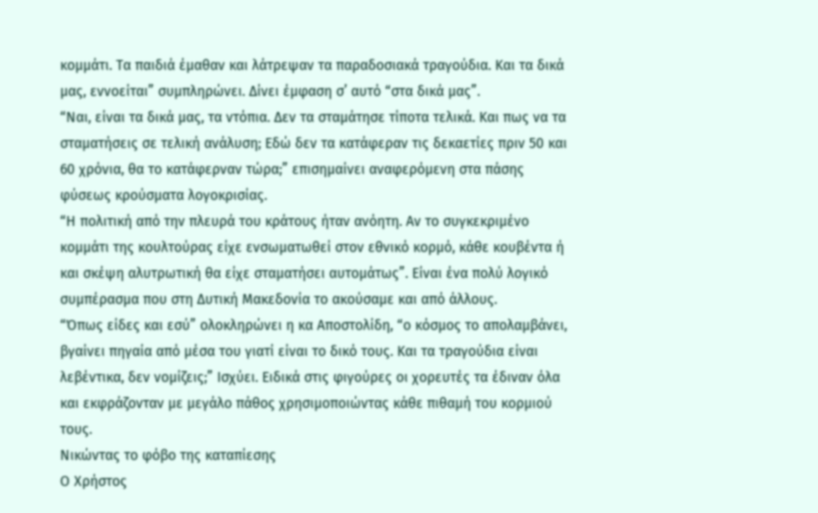κομμάτι. Τα παιδιά έμαθαν και λάτρεψαν τα παραδοσιακά τραγούδια. Και τα δικά μας, εννοείται” συμπληρώνει. Δίνει έμφαση σ’ αυτό “στα δικά μας”.
“Ναι, είναι τα δικά μας, τα ντόπια. Δεν τα σταμάτησε τίποτα τελικά. Και πως να τα σταματήσεις σε τελική ανάλυση; Εδώ δεν τα κατάφεραν τις δεκαετίες πριν 50 και 60 χρόνια, θα το κατάφερναν τώρα;” επισημαίνει αναφερόμενη στα πάσης φύσεως κρούσματα λογοκρισίας.
“Η πολιτική από την πλευρά του κράτους ήταν ανόητη. Αν το συγκεκριμένο κομμάτι της κουλτούρας είχε ενσωματωθεί στον εθνικό κορμό, κάθε κουβέντα ή και σκέψη αλυτρωτική θα είχε σταματήσει αυτομάτως”. Είναι ένα πολύ λογικό συμπέρασμα που στη Δυτική Μακεδονία το ακούσαμε και από άλλους.
“Όπως είδες και εσύ” ολοκληρώνει η κα Αποστολίδη, “ο κόσμος το απολαμβάνει, βγαίνει πηγαία από μέσα του γιατί είναι το δικό τους. Και τα τραγούδια είναι λεβέντικα, δεν νομίζεις;” Ισχύει. Ειδικά στις φιγούρες οι χορευτές τα έδιναν όλα και εκφράζονταν με μεγάλο πάθος χρησιμοποιώντας κάθε πιθαμή του κορμιού τους.
Νικώντας το φόβο της καταπίεσης
Ο Χρήστος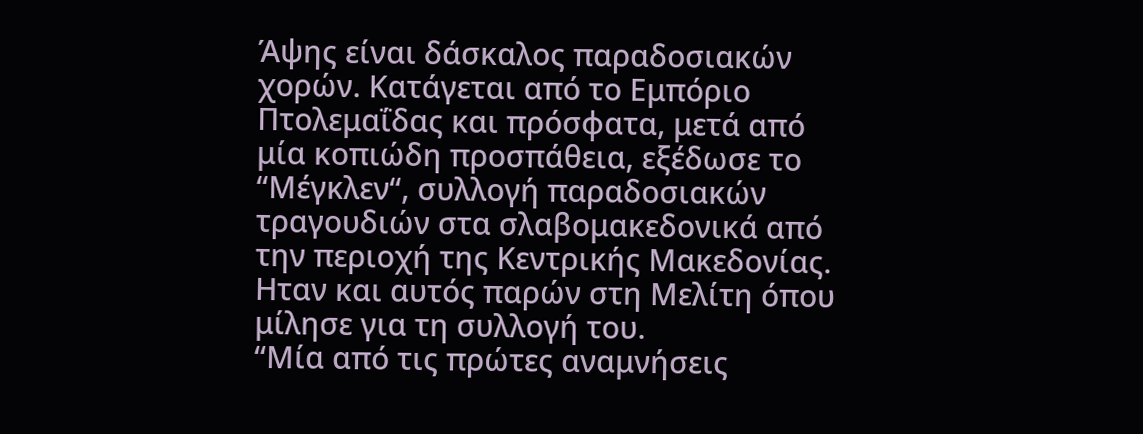Άψης είναι δάσκαλος παραδοσιακών χορών. Κατάγεται από το Εμπόριο Πτολεμαΐδας και πρόσφατα, μετά από μία κοπιώδη προσπάθεια, εξέδωσε το “Μέγκλεν“, συλλογή παραδοσιακών τραγουδιών στα σλαβομακεδονικά από την περιοχή της Κεντρικής Μακεδονίας. Ηταν και αυτός παρών στη Μελίτη όπου μίλησε για τη συλλογή του.
“Μία από τις πρώτες αναμνήσεις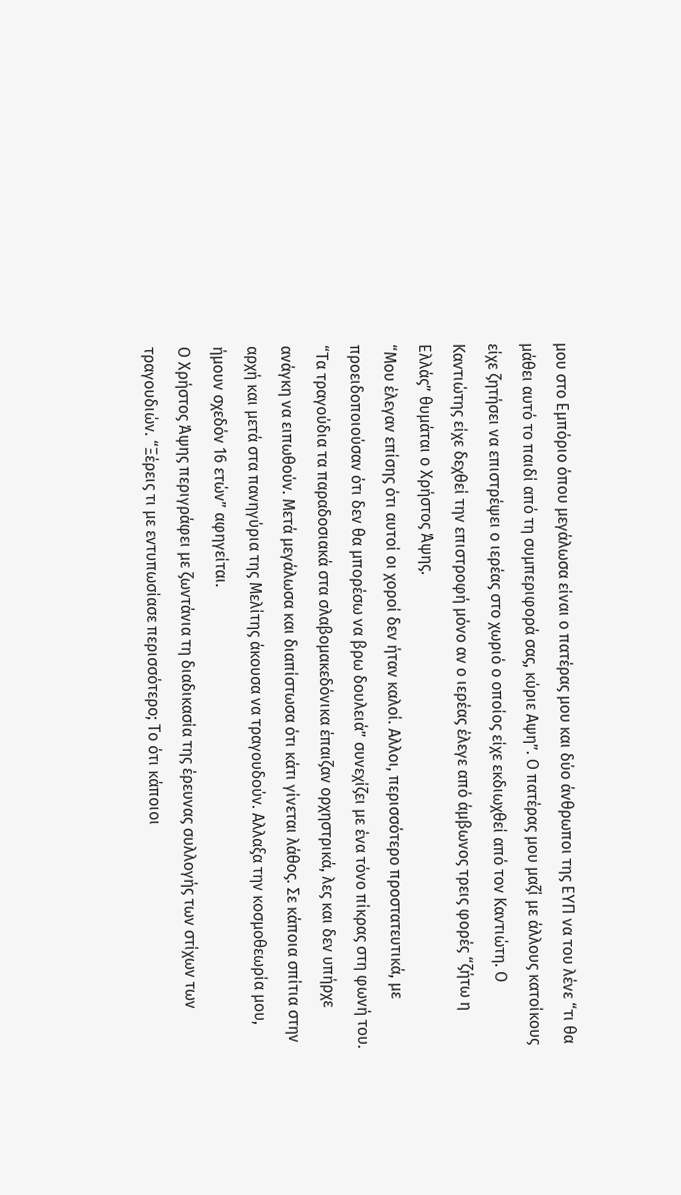μου στο Εμπόριο όπου μεγάλωσα είναι ο πατέρας μου και δύο άνθρωποι της ΕΥΠ να του λένε “τι θα μάθει αυτό το παιδί από τη συμπεριφορά σας, κύριε Αψη”. Ο πατέρας μου μαζί με άλλους κατοίκους είχε ζητήσει να επιστρέψει ο ιερέας στο χωριό ο οποίος είχε εκδιωχθεί από τον Καντιώτη. Ο Καντιώτης είχε δεχθεί την επιστροφή μόνο αν ο ιερέας έλεγε από άμβωνος τρεις φορές “ζήτω η Ελλάς” θυμάται ο Χρήστος Άψης.
“Μου έλεγαν επίσης ότι αυτοί οι χοροί δεν ήταν καλοί. Αλλοι, περισσότερο προστατευτικά, με προειδοποιούσαν ότι δεν θα μπορέσω να βρω δουλειά” συνεχίζει με ένα τόνο πίκρας στη φωνή του.
“Τα τραγούδια τα παραδοσιακά στα σλαβομακεδόνικα έπαιζαν ορχηστρικά, λες και δεν υπήρχε ανάγκη να ειπωθούν. Μετά μεγάλωσα και διαπίστωσα ότι κάτι γίνεται λάθος. Σε κάποια σπίτια στην αρχή και μετά στα πανηγύρια της Μελίτης άκουσα να τραγουδούν. Αλλαξα την κοσμοθεωρία μου, ήμουν σχεδόν 16 ετών” αφηγείται.
Ο Χρήστος Άψης περιγράφει με ζωντάνια τη διαδικασία της έρευνας συλλογής των στίχων των τραγουδιών. “Ξέρεις τι με εντυπωσίασε περισσότερο; Το ότι κάποιοι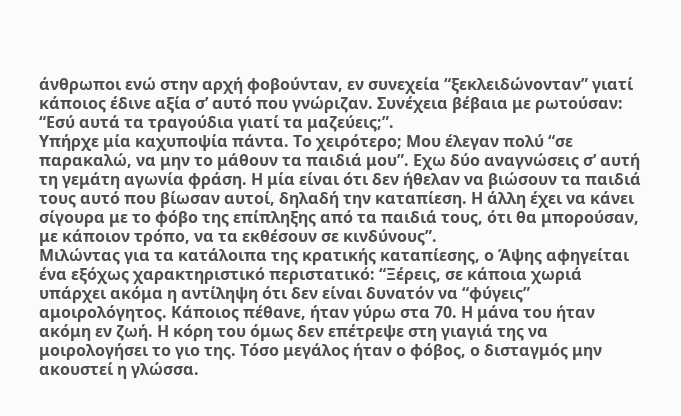άνθρωποι ενώ στην αρχή φοβούνταν, εν συνεχεία “ξεκλειδώνονταν” γιατί κάποιος έδινε αξία σ’ αυτό που γνώριζαν. Συνέχεια βέβαια με ρωτούσαν: “Εσύ αυτά τα τραγούδια γιατί τα μαζεύεις;”.
Υπήρχε μία καχυποψία πάντα. Το χειρότερο; Μου έλεγαν πολύ “σε παρακαλώ, να μην το μάθουν τα παιδιά μου”. Εχω δύο αναγνώσεις σ’ αυτή τη γεμάτη αγωνία φράση. Η μία είναι ότι δεν ήθελαν να βιώσουν τα παιδιά τους αυτό που βίωσαν αυτοί, δηλαδή την καταπίεση. Η άλλη έχει να κάνει σίγουρα με το φόβο της επίπληξης από τα παιδιά τους, ότι θα μπορούσαν, με κάποιον τρόπο, να τα εκθέσουν σε κινδύνους”.
Μιλώντας για τα κατάλοιπα της κρατικής καταπίεσης, ο Άψης αφηγείται ένα εξόχως χαρακτηριστικό περιστατικό: “Ξέρεις, σε κάποια χωριά υπάρχει ακόμα η αντίληψη ότι δεν είναι δυνατόν να “φύγεις” αμοιρολόγητος. Κάποιος πέθανε, ήταν γύρω στα 70. Η μάνα του ήταν ακόμη εν ζωή. Η κόρη του όμως δεν επέτρεψε στη γιαγιά της να μοιρολογήσει το γιο της. Τόσο μεγάλος ήταν ο φόβος, ο δισταγμός μην ακουστεί η γλώσσα.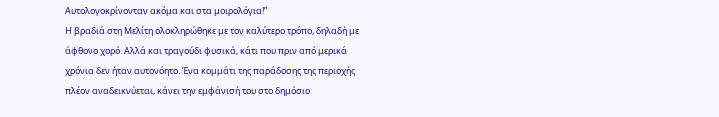Αυτολογοκρίνονταν ακόμα και στα μοιρολόγια!”
Η βραδιά στη Μελίτη ολοκληρώθηκε με τον καλύτερο τρόπο, δηλαδή με άφθονο χορό. Αλλά και τραγούδι φυσικά, κάτι που πριν από μερικά χρόνια δεν ήταν αυτονόητο. Ένα κομμάτι της παράδοσης της περιοχής πλέον αναδεικνύεται, κάνει την εμφάνισή του στο δημόσιο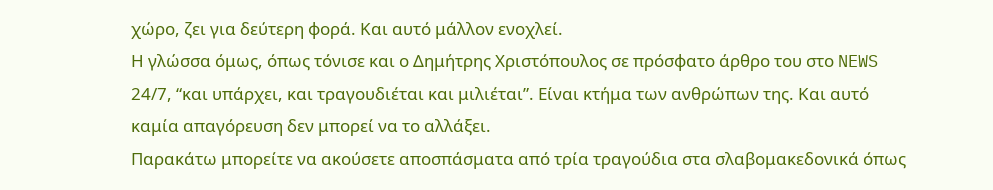χώρο, ζει για δεύτερη φορά. Και αυτό μάλλον ενοχλεί.
Η γλώσσα όμως, όπως τόνισε και ο Δημήτρης Χριστόπουλος σε πρόσφατο άρθρο του στο NEWS 24/7, “και υπάρχει, και τραγουδιέται και μιλιέται”. Είναι κτήμα των ανθρώπων της. Και αυτό καμία απαγόρευση δεν μπορεί να το αλλάξει.
Παρακάτω μπορείτε να ακούσετε αποσπάσματα από τρία τραγούδια στα σλαβομακεδονικά όπως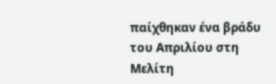παίχθηκαν ένα βράδυ του Απριλίου στη Μελίτη